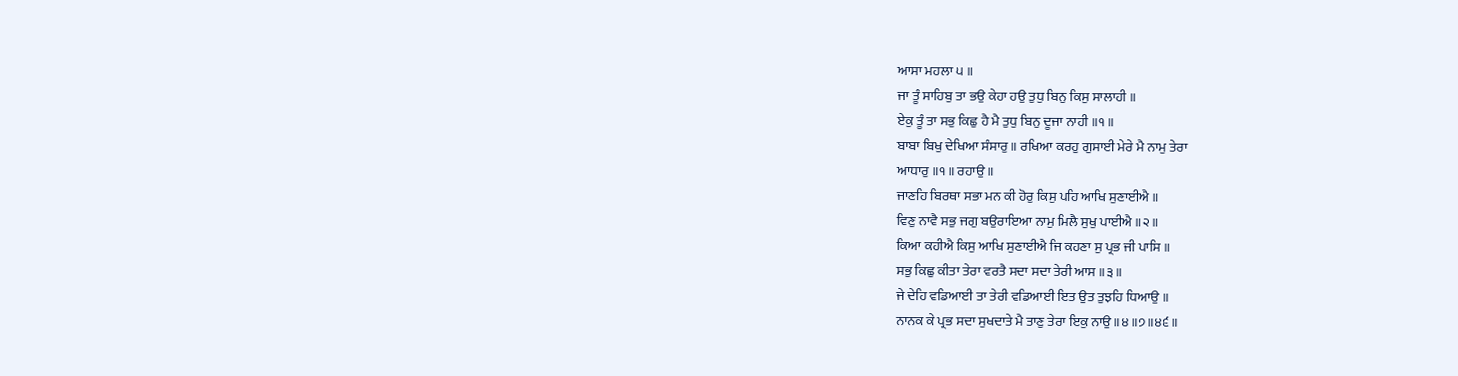ਆਸਾ ਮਹਲਾ ੫ ॥
ਜਾ ਤੂੰ ਸਾਹਿਬੁ ਤਾ ਭਉ ਕੇਹਾ ਹਉ ਤੁਧੁ ਬਿਨੁ ਕਿਸੁ ਸਾਲਾਹੀ ॥
ਏਕੁ ਤੂੰ ਤਾ ਸਭੁ ਕਿਛੁ ਹੈ ਮੈ ਤੁਧੁ ਬਿਨੁ ਦੂਜਾ ਨਾਹੀ ॥੧॥
ਬਾਬਾ ਬਿਖੁ ਦੇਖਿਆ ਸੰਸਾਰੁ ॥ ਰਖਿਆ ਕਰਹੁ ਗੁਸਾਈ ਮੇਰੇ ਮੈ ਨਾਮੁ ਤੇਰਾ
ਆਧਾਰੁ ॥੧॥ ਰਹਾਉ ॥
ਜਾਣਹਿ ਬਿਰਥਾ ਸਭਾ ਮਨ ਕੀ ਹੋਰੁ ਕਿਸੁ ਪਹਿ ਆਖਿ ਸੁਣਾਈਐ ॥
ਵਿਣੁ ਨਾਵੈ ਸਭੁ ਜਗੁ ਬਉਰਾਇਆ ਨਾਮੁ ਮਿਲੈ ਸੁਖੁ ਪਾਈਐ ॥੨॥
ਕਿਆ ਕਹੀਐ ਕਿਸੁ ਆਖਿ ਸੁਣਾਈਐ ਜਿ ਕਹਣਾ ਸੁ ਪ੍ਰਭ ਜੀ ਪਾਸਿ ॥
ਸਭੁ ਕਿਛੁ ਕੀਤਾ ਤੇਰਾ ਵਰਤੈ ਸਦਾ ਸਦਾ ਤੇਰੀ ਆਸ ॥੩॥
ਜੇ ਦੇਹਿ ਵਡਿਆਈ ਤਾ ਤੇਰੀ ਵਡਿਆਈ ਇਤ ਉਤ ਤੁਝਹਿ ਧਿਆਉ ॥
ਨਾਨਕ ਕੇ ਪ੍ਰਭ ਸਦਾ ਸੁਖਦਾਤੇ ਮੈ ਤਾਣੁ ਤੇਰਾ ਇਕੁ ਨਾਉ ॥੪॥੭॥੪੬॥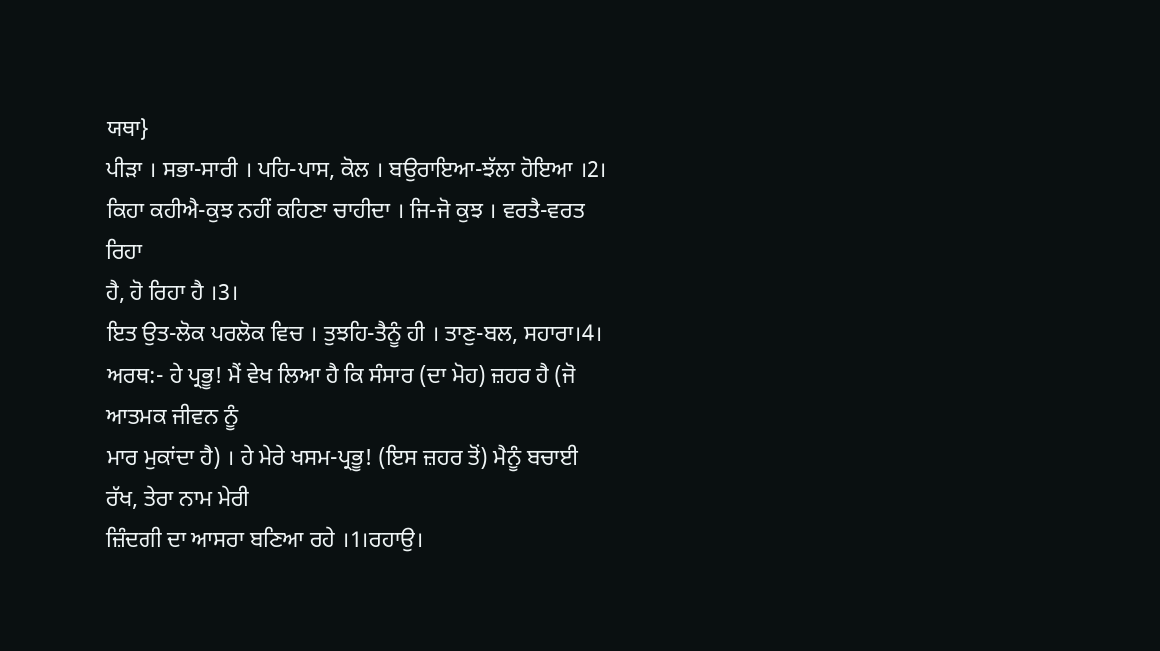ਯਥਾ}
ਪੀੜਾ । ਸਭਾ-ਸਾਰੀ । ਪਹਿ-ਪਾਸ, ਕੋਲ । ਬਉਰਾਇਆ-ਝੱਲਾ ਹੋਇਆ ।2।
ਕਿਹਾ ਕਹੀਐ-ਕੁਝ ਨਹੀਂ ਕਹਿਣਾ ਚਾਹੀਦਾ । ਜਿ-ਜੋ ਕੁਝ । ਵਰਤੈ-ਵਰਤ ਰਿਹਾ
ਹੈ, ਹੋ ਰਿਹਾ ਹੈ ।3।
ਇਤ ਉਤ-ਲੋਕ ਪਰਲੋਕ ਵਿਚ । ਤੁਝਹਿ-ਤੈਨੂੰ ਹੀ । ਤਾਣੁ-ਬਲ, ਸਹਾਰਾ।4।
ਅਰਥ:- ਹੇ ਪ੍ਰਭੂ! ਮੈਂ ਵੇਖ ਲਿਆ ਹੈ ਕਿ ਸੰਸਾਰ (ਦਾ ਮੋਹ) ਜ਼ਹਰ ਹੈ (ਜੋ ਆਤਮਕ ਜੀਵਨ ਨੂੰ
ਮਾਰ ਮੁਕਾਂਦਾ ਹੈ) । ਹੇ ਮੇਰੇ ਖਸਮ-ਪ੍ਰਭੂ! (ਇਸ ਜ਼ਹਰ ਤੋਂ) ਮੈਨੂੰ ਬਚਾਈ ਰੱਖ, ਤੇਰਾ ਨਾਮ ਮੇਰੀ
ਜ਼ਿੰਦਗੀ ਦਾ ਆਸਰਾ ਬਣਿਆ ਰਹੇ ।1।ਰਹਾਉ।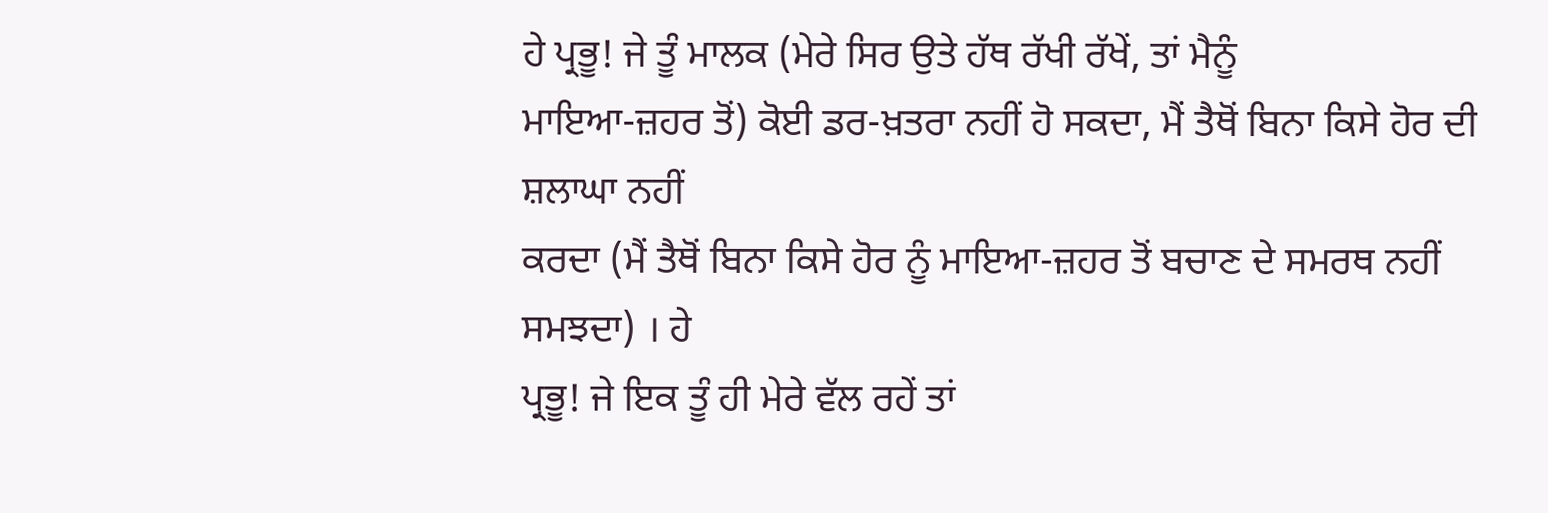ਹੇ ਪ੍ਰਭੂ! ਜੇ ਤੂੰ ਮਾਲਕ (ਮੇਰੇ ਸਿਰ ਉਤੇ ਹੱਥ ਰੱਖੀ ਰੱਖੇਂ, ਤਾਂ ਮੈਨੂੰ
ਮਾਇਆ-ਜ਼ਹਰ ਤੋਂ) ਕੋਈ ਡਰ-ਖ਼ਤਰਾ ਨਹੀਂ ਹੋ ਸਕਦਾ, ਮੈਂ ਤੈਥੋਂ ਬਿਨਾ ਕਿਸੇ ਹੋਰ ਦੀ ਸ਼ਲਾਘਾ ਨਹੀਂ
ਕਰਦਾ (ਮੈਂ ਤੈਥੋਂ ਬਿਨਾ ਕਿਸੇ ਹੋਰ ਨੂੰ ਮਾਇਆ-ਜ਼ਹਰ ਤੋਂ ਬਚਾਣ ਦੇ ਸਮਰਥ ਨਹੀਂ ਸਮਝਦਾ) । ਹੇ
ਪ੍ਰਭੂ! ਜੇ ਇਕ ਤੂੰ ਹੀ ਮੇਰੇ ਵੱਲ ਰਹੇਂ ਤਾਂ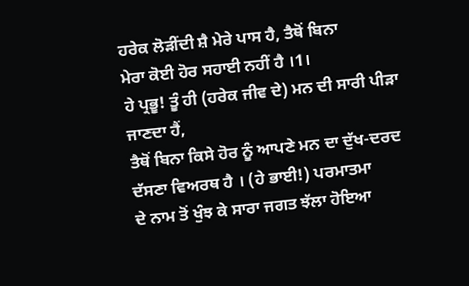ਹਰੇਕ ਲੋੜੀਂਦੀ ਸ਼ੈ ਮੇਰੇ ਪਾਸ ਹੈ, ਤੈਥੋਂ ਬਿਨਾ
ਮੇਰਾ ਕੋਈ ਹੋਰ ਸਹਾਈ ਨਹੀਂ ਹੈ ।1।
ਹੇ ਪ੍ਰਭੂ! ਤੂੰ ਹੀ (ਹਰੇਕ ਜੀਵ ਦੇ) ਮਨ ਦੀ ਸਾਰੀ ਪੀੜਾ ਜਾਣਦਾ ਹੈਂ,
ਤੈਥੋਂ ਬਿਨਾ ਕਿਸੇ ਹੋਰ ਨੂੰ ਆਪਣੇ ਮਨ ਦਾ ਦੁੱਖ-ਦਰਦ ਦੱਸਣਾ ਵਿਅਰਥ ਹੈ । (ਹੇ ਭਾਈ!) ਪਰਮਾਤਮਾ
ਦੇ ਨਾਮ ਤੋਂ ਖੁੰਝ ਕੇ ਸਾਰਾ ਜਗਤ ਝੱਲਾ ਹੋਇਆ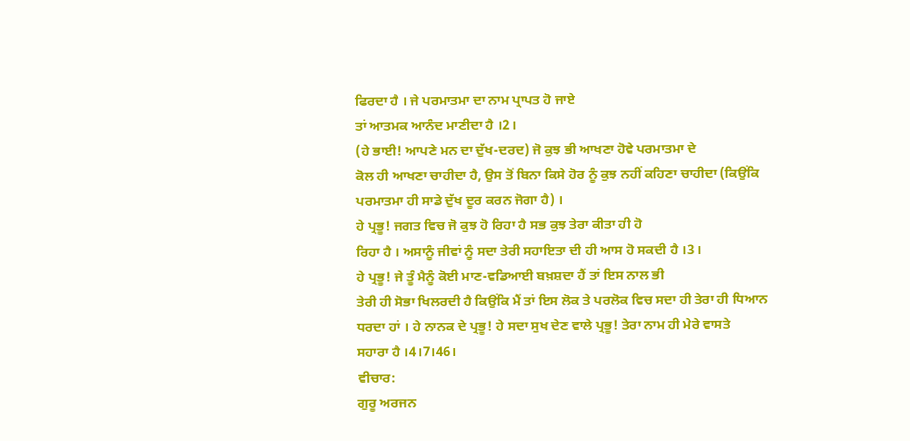ਫਿਰਦਾ ਹੈ । ਜੇ ਪਰਮਾਤਮਾ ਦਾ ਨਾਮ ਪ੍ਰਾਪਤ ਹੋ ਜਾਏ
ਤਾਂ ਆਤਮਕ ਆਨੰਦ ਮਾਣੀਦਾ ਹੈ ।2।
(ਹੇ ਭਾਈ! ਆਪਣੇ ਮਨ ਦਾ ਦੁੱਖ-ਦਰਦ) ਜੋ ਕੁਝ ਭੀ ਆਖਣਾ ਹੋਵੇ ਪਰਮਾਤਮਾ ਦੇ
ਕੋਲ ਹੀ ਆਖਣਾ ਚਾਹੀਦਾ ਹੈ, ਉਸ ਤੋਂ ਬਿਨਾ ਕਿਸੇ ਹੋਰ ਨੂੰ ਕੁਝ ਨਹੀਂ ਕਹਿਣਾ ਚਾਹੀਦਾ (ਕਿਉਂਕਿ
ਪਰਮਾਤਮਾ ਹੀ ਸਾਡੇ ਦੁੱਖ ਦੂਰ ਕਰਨ ਜੋਗਾ ਹੈ) ।
ਹੇ ਪ੍ਰਭੂ! ਜਗਤ ਵਿਚ ਜੋ ਕੁਝ ਹੋ ਰਿਹਾ ਹੈ ਸਭ ਕੁਝ ਤੇਰਾ ਕੀਤਾ ਹੀ ਹੋ
ਰਿਹਾ ਹੈ । ਅਸਾਨੂੰ ਜੀਵਾਂ ਨੂੰ ਸਦਾ ਤੇਰੀ ਸਹਾਇਤਾ ਦੀ ਹੀ ਆਸ ਹੋ ਸਕਦੀ ਹੈ ।3।
ਹੇ ਪ੍ਰਭੂ! ਜੇ ਤੂੰ ਮੈਨੂੰ ਕੋਈ ਮਾਣ-ਵਡਿਆਈ ਬਖ਼ਸ਼ਦਾ ਹੈਂ ਤਾਂ ਇਸ ਨਾਲ ਭੀ
ਤੇਰੀ ਹੀ ਸੋਭਾ ਖਿਲਰਦੀ ਹੈ ਕਿਉਂਕਿ ਮੈਂ ਤਾਂ ਇਸ ਲੋਕ ਤੇ ਪਰਲੋਕ ਵਿਚ ਸਦਾ ਹੀ ਤੇਰਾ ਹੀ ਧਿਆਨ
ਧਰਦਾ ਹਾਂ । ਹੇ ਨਾਨਕ ਦੇ ਪ੍ਰਭੂ! ਹੇ ਸਦਾ ਸੁਖ ਦੇਣ ਵਾਲੇ ਪ੍ਰਭੂ! ਤੇਰਾ ਨਾਮ ਹੀ ਮੇਰੇ ਵਾਸਤੇ
ਸਹਾਰਾ ਹੈ ।4।7।46।
ਵੀਚਾਰ:
ਗੁਰੂ ਅਰਜਨ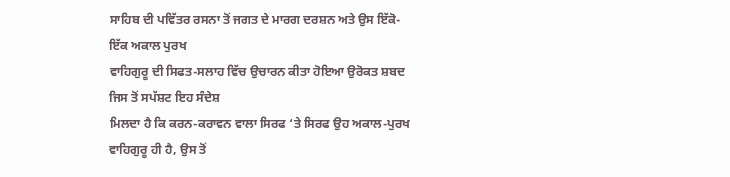ਸਾਹਿਬ ਦੀ ਪਵਿੱਤਰ ਰਸਨਾ ਤੋਂ ਜਗਤ ਦੇ ਮਾਰਗ ਦਰਸ਼ਨ ਅਤੇ ਉਸ ਇੱਕੋ-ਇੱਕ ਅਕਾਲ ਪੁਰਖ
ਵਾਹਿਗੁਰੂ ਦੀ ਸਿਫਤ-ਸਲਾਹ ਵਿੱਚ ਉਚਾਰਨ ਕੀਤਾ ਹੋਇਆ ਉਰੋਕਤ ਸ਼ਬਦ ਜਿਸ ਤੋਂ ਸਪੱਸ਼ਟ ਇਹ ਸੰਦੇਸ਼
ਮਿਲਦਾ ਹੈ ਕਿ ਕਰਨ-ਕਰਾਵਨ ਵਾਲਾ ਸਿਰਫ ‘ਤੇ ਸਿਰਫ ਉਹ ਅਕਾਲ-ਪੁਰਖ ਵਾਹਿਗੁਰੂ ਹੀ ਹੈ, ਉਸ ਤੋਂ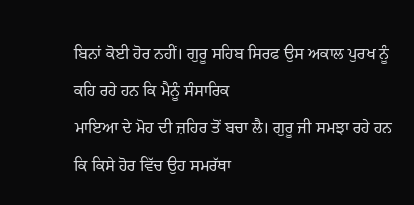ਬਿਨਾਂ ਕੋਈ ਹੋਰ ਨਹੀਂ। ਗੁਰੂ ਸਹਿਬ ਸਿਰਫ ਉਸ ਅਕਾਲ ਪੁਰਖ ਨੂੰ ਕਹਿ ਰਹੇ ਹਨ ਕਿ ਮੈਨੂੰ ਸੰਸਾਰਿਕ
ਮਾਇਆ ਦੇ ਮੋਹ ਦੀ ਜ਼ਹਿਰ ਤੋਂ ਬਚਾ ਲੈ। ਗੁਰੂ ਜੀ ਸਮਝਾ ਰਹੇ ਹਨ ਕਿ ਕਿਸੇ ਹੋਰ ਵਿੱਚ ਉਹ ਸਮਰੱਥਾ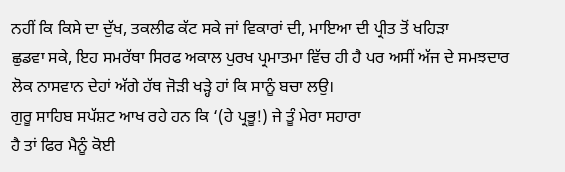ਨਹੀਂ ਕਿ ਕਿਸੇ ਦਾ ਦੁੱਖ, ਤਕਲੀਫ ਕੱਟ ਸਕੇ ਜਾਂ ਵਿਕਾਰਾਂ ਦੀ, ਮਾਇਆ ਦੀ ਪ੍ਰੀਤ ਤੋਂ ਖਹਿੜਾ
ਛੁਡਵਾ ਸਕੇ, ਇਹ ਸਮਰੱਥਾ ਸਿਰਫ ਅਕਾਲ ਪੁਰਖ ਪ੍ਰਮਾਤਮਾ ਵਿੱਚ ਹੀ ਹੈ ਪਰ ਅਸੀਂ ਅੱਜ ਦੇ ਸਮਝਦਾਰ
ਲੋਕ ਨਾਸਵਾਨ ਦੇਹਾਂ ਅੱਗੇ ਹੱਥ ਜੋੜੀ ਖੜ੍ਹੇ ਹਾਂ ਕਿ ਸਾਨੂੰ ਬਚਾ ਲਉ।
ਗੁਰੂ ਸਾਹਿਬ ਸਪੱਸ਼ਟ ਆਖ ਰਹੇ ਹਨ ਕਿ ‘(ਹੇ ਪ੍ਰਭੂ!) ਜੇ ਤੂੰ ਮੇਰਾ ਸਹਾਰਾ
ਹੈ ਤਾਂ ਫਿਰ ਮੈਨੂੰ ਕੋਈ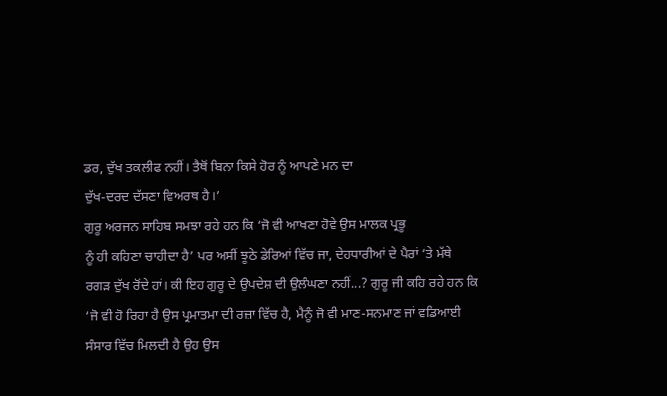ਡਰ, ਦੁੱਖ ਤਕਲੀਫ ਨਹੀਂ। ਤੈਥੋਂ ਬਿਨਾ ਕਿਸੇ ਹੋਰ ਨੂੰ ਆਪਣੇ ਮਨ ਦਾ
ਦੁੱਖ-ਦਰਦ ਦੱਸਣਾ ਵਿਅਰਥ ਹੈ।’
ਗੁਰੂ ਅਰਜਨ ਸਾਹਿਬ ਸਮਝਾ ਰਹੇ ਹਨ ਕਿ ‘ਜੋ ਵੀ ਆਖਣਾ ਹੋਵੇ ਉਸ ਮਾਲਕ ਪ੍ਰਭੂ
ਨੂੰ ਹੀ ਕਹਿਣਾ ਚਾਹੀਦਾ ਹੈ’ ਪਰ ਅਸੀਂ ਝੂਠੇ ਡੇਰਿਆਂ ਵਿੱਚ ਜਾ, ਦੇਹਧਾਰੀਆਂ ਦੇ ਪੈਰਾਂ ‘ਤੇ ਮੱਥੇ
ਰਗੜ ਦੁੱਖ ਰੋਂਦੇ ਹਾਂ। ਕੀ ਇਹ ਗੁਰੂ ਦੇ ਉਪਦੇਸ਼ ਦੀ ਉਲੰਘਣਾ ਨਹੀਂ...? ਗੁਰੂ ਜੀ ਕਹਿ ਰਹੇ ਹਨ ਕਿ
‘ਜੋ ਵੀ ਹੋ ਰਿਹਾ ਹੈ ਉਸ ਪ੍ਰਮਾਤਮਾ ਦੀ ਰਜ਼ਾ ਵਿੱਚ ਹੈ, ਮੈਨੂੰ ਜੋ ਵੀ ਮਾਣ-ਸਨਮਾਣ ਜਾਂ ਵਡਿਆਈ
ਸੰਸਾਰ ਵਿੱਚ ਮਿਲਦੀ ਹੈ ਉਹ ਉਸ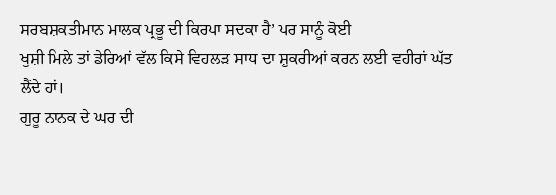ਸਰਬਸ਼ਕਤੀਮਾਨ ਮਾਲਕ ਪ੍ਰਭੂ ਦੀ ਕਿਰਪਾ ਸਦਕਾ ਹੈ’ ਪਰ ਸਾਨੂੰ ਕੋਈ
ਖੁਸ਼ੀ ਮਿਲੇ ਤਾਂ ਡੇਰਿਆਂ ਵੱਲ ਕਿਸੇ ਵਿਹਲੜ ਸਾਧ ਦਾ ਸ਼ੁਕਰੀਆਂ ਕਰਨ ਲਈ ਵਹੀਰਾਂ ਘੱਤ ਲੈਂਦੇ ਹਾਂ।
ਗੁਰੂ ਨਾਨਕ ਦੇ ਘਰ ਦੀ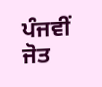ਪੰਜਵੀਂ ਜੋਤ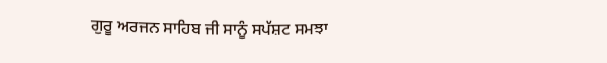ਗੁਰੂ ਅਰਜਨ ਸਾਹਿਬ ਜੀ ਸਾਨੂੰ ਸਪੱਸ਼ਟ ਸਮਝਾ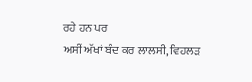ਰਹੇ ਹਨ ਪਰ
ਅਸੀਂ ਅੱਖਾਂ ਬੰਦ ਕਰ ਲਾਲਸੀ, ਵਿਹਲੜ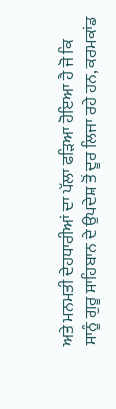ਅਤੇ ਮਨਮਤੀ ਦੇਹਧਾਰੀਆਂ ਦਾ ਪੱਲਾ ਫੜਿਆ ਹੋਇਆ ਹੈ ਜੋ ਕਿ
ਸਾਨੂੰ ਗੁਰੂ ਸਾਹਿਬਾਨ ਦੇ ਉਪਦੇਸ਼ ਤੋਂ ਦੂਰ ਲਿਜਾ ਰਹੇ ਹਨ, ਕਰਮਕਾਂਡ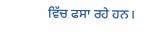ਵਿੱਚ ਫਸਾ ਰਹੇ ਹਨ।